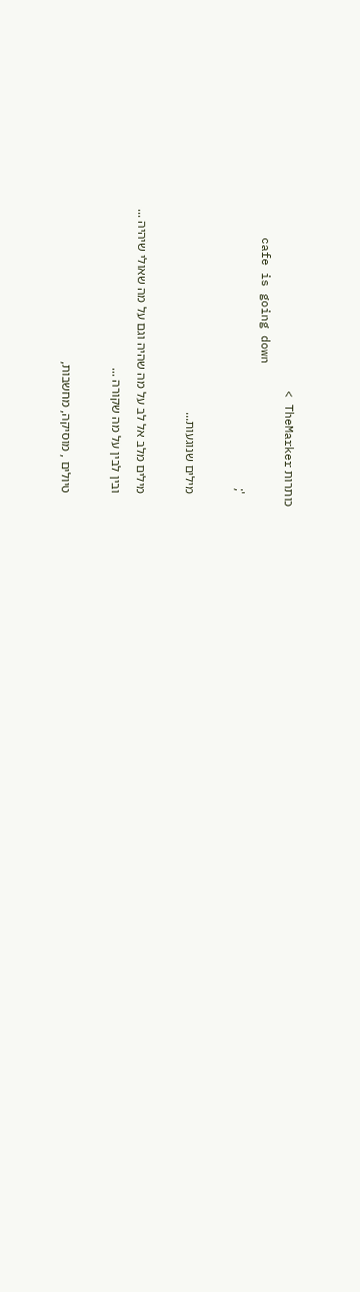כותרות TheMarker >
    cafe is going down
    ';

    מילים שנוגעות...

    מילים מלב אל לב על מה שהיה וגם על מה שאולי שיהיה ...
    ובין לבין על מה שקורה ...

    טיולים , מוסיקה, מחשבות,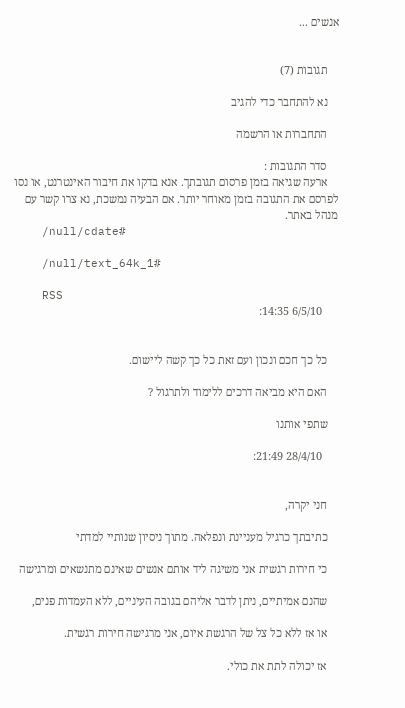אנשים ...


    תגובות (7)

    נא להתחבר כדי להגיב

    התחברות או הרשמה

    סדר התגובות :
    ארעה שגיאה בזמן פרסום תגובתך. אנא בדקו את חיבור האינטרנט, או נסו לפרסם את התגובה בזמן מאוחר יותר. אם הבעיה נמשכת, נא צרו קשר עם מנהל באתר.
    /null/cdate#

    /null/text_64k_1#

    RSS
      6/5/10 14:35:


    כל כך חכם ונכון ועם זאת כל כך קשה ליישום.

    האם היא מביאה דרכים ללימוד ולתרגול ?

    שתפי אותנו

      28/4/10 21:49:


    חני יקרה,

    כתיבתך כרגיל מעניינת ונפלאה. מתוך ניסיון שנותיי למדתי

    כי חירות רגשית אני משיגה ליד אותם אנשים שאינם מתנשאים ומרגישה

    שהנם אמיתיים, ניתן לדבר אליהם בגובה העיניים, ללא העמדות פנים,

    או אז ללא כל צל של הרגשת איום, אני מרגישה חירות רגשית.

    אז יכולה לתת את כולי.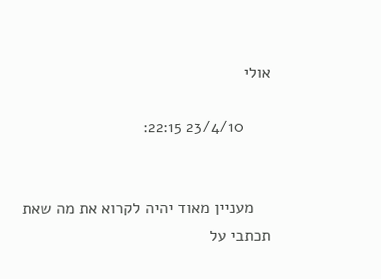אולי

      23/4/10 22:15:


    מעניין מאוד יהיה לקרוא את מה שאת תכתבי על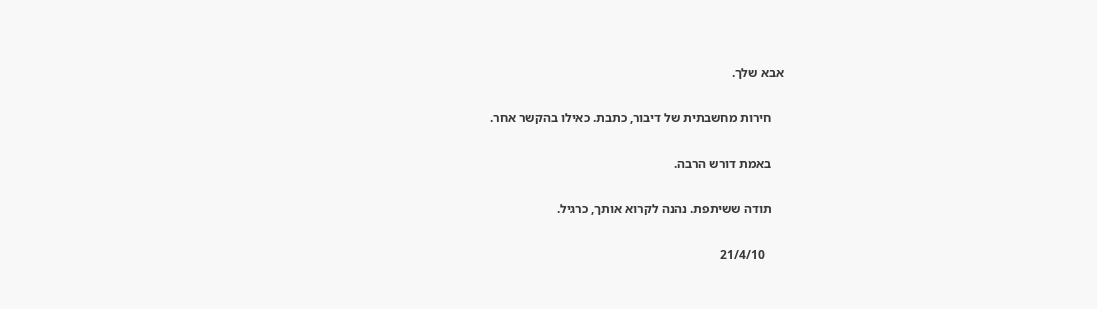אבא שלך.

    חירות מחשבתית של דיבור, כתבת. כאילו בהקשר אחר.

    באמת דורש הרבה.

    תודה ששיתפת. נהנה לקרוא אותך, כרגיל.

      21/4/10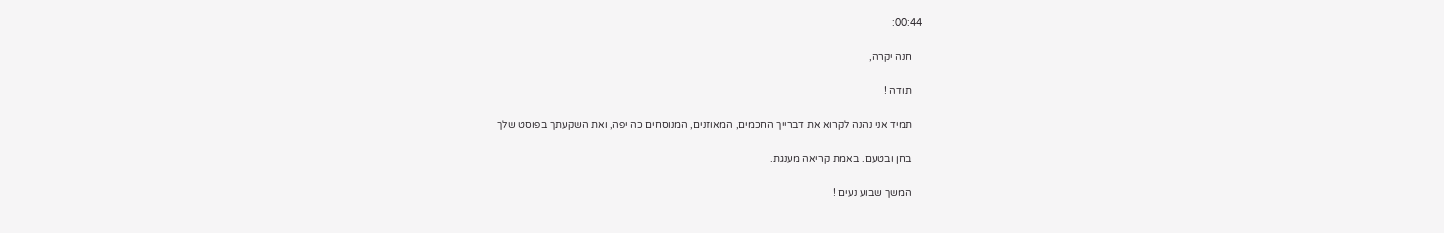00:44:

    חנה יקרה,

    תודה !

    תמיד אני נהנה לקרוא את דברייך החכמים, המאוזנים, המנוסחים כה יפה, ואת השקעתך בפוסט שלך

    בחן ובטעם. באמת קריאה מענגת.

    המשך שבוע נעים !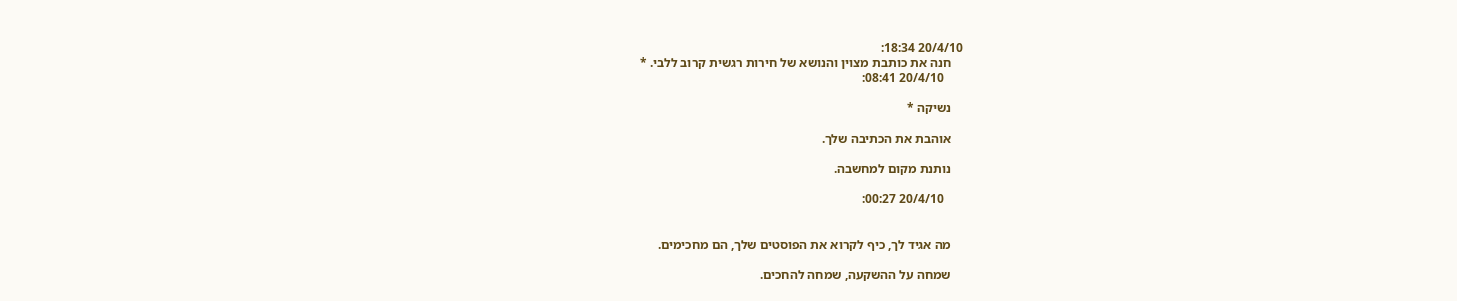20/4/10 18:34:
    חנה את כותבת מצוין והנושא של חירות רגשית קרוב ללבי. *
      20/4/10 08:41:

    נשיקה *

    אוהבת את הכתיבה שלך.

    נותנת מקום למחשבה.

      20/4/10 00:27:


    מה אגיד לך, כיף לקרוא את הפוסטים שלך, הם מחכימים.

    שמחה על ההשקעה, שמחה להחכים.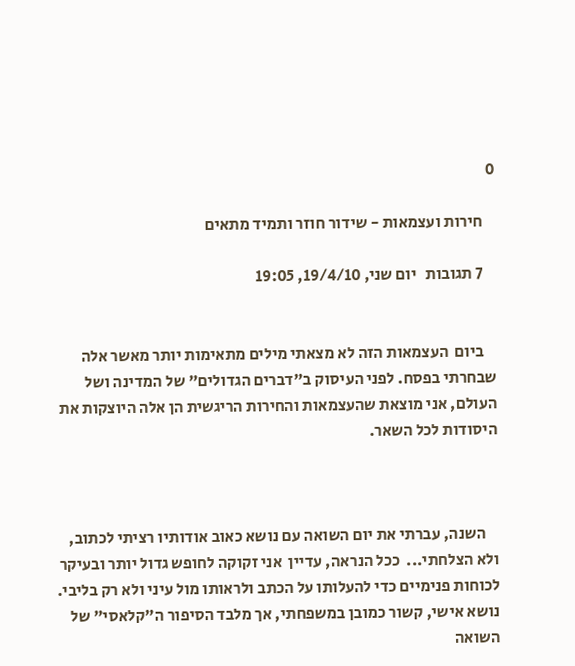0

    חירות ועצמאות - שידור חוזר ותמיד מתאים

    7 תגובות   יום שני, 19/4/10, 19:05


    ביום  העצמאות הזה לא מצאתי מילים מתאימות יותר מאשר אלה שבחרתי בפסח. לפני העיסוק ב"דברים הגדולים" של המדינה ושל העולם, אני מוצאת שהעצמאות והחירות הריגשית הן אלה היוצקות את היסודות לכל השאר.



    השנה, עברתי את יום השואה עם נושא כאוב אודותיו רציתי לכתוב,  ולא הצלחתי...  ככל הנראה, עדיין  אני זקוקה לחופש גדול יותר ובעיקר לכוחות פנימיים כדי להעלותו על הכתב ולראותו מול עיני ולא רק בליבי. נושא אישי, קשור כמובן במשפחתי, אך מלבד הסיפור ה"קלאסי" של השואה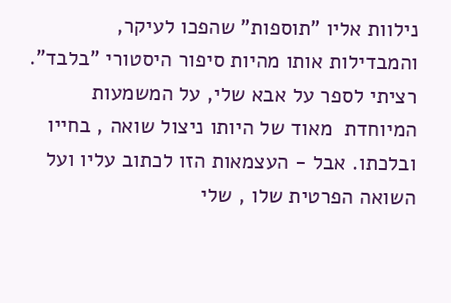נילוות אליו "תוספות" שהפכו לעיקר,  והמבדילות אותו מהיות סיפור היסטורי "בלבד". רציתי לספר על אבא שלי, על המשמעות המיוחדת  מאוד של היותו ניצול שואה , בחייו ובלכתו. אבל - העצמאות הזו לכתוב עליו ועל השואה הפרטית שלו , שלי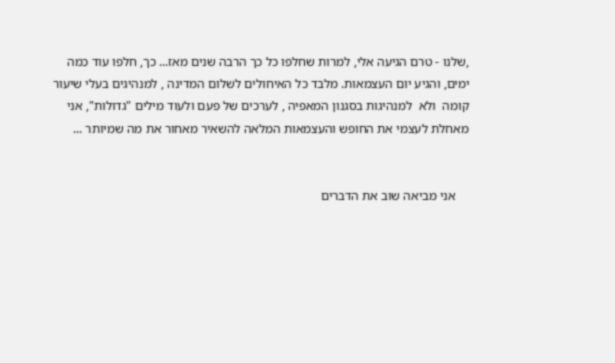,שלנו - טרם הגיעה אלי, למרות שחלפו כל כך הרבה שנים מאז... כך, חלפו עוד כמה ימים, והגיע יום העצמאות. מלבד כל האיחולים לשלום המדינה , למנהיגים בעלי שיעור קומה  ולא  למנהיגות בסגנון המאפיה , לערכים של פעם ולעוד מילים "גדולות", אני מאחלת לעצמי את החופש והעצמאות המלאה להשאיר מאחור את מה שמיותר ...


    אני מביאה שוב את הדברים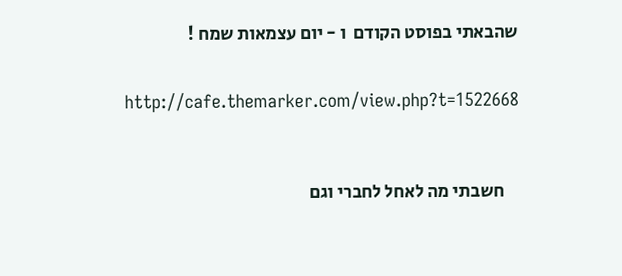שהבאתי בפוסט הקודם  ו - יום עצמאות שמח !


    http://cafe.themarker.com/view.php?t=1522668



    חשבתי מה לאחל לחברי וגם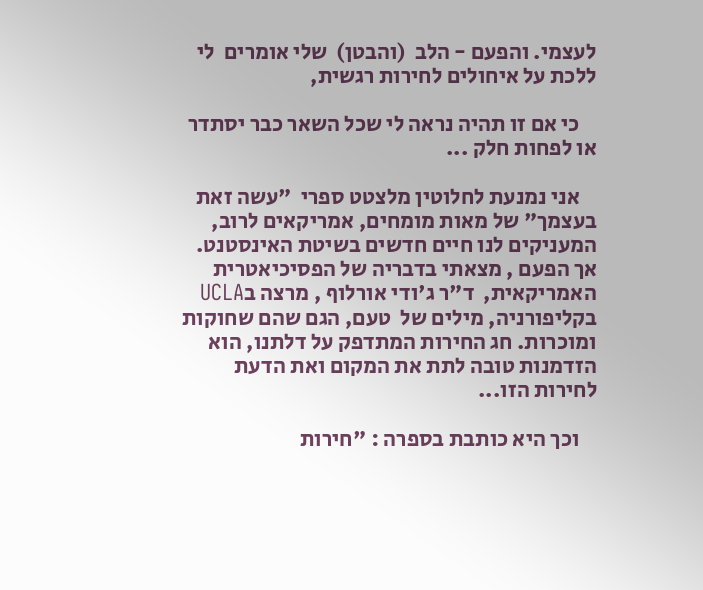לעצמי. והפעם - הלב  (והבטן)  שלי אומרים  לי ללכת על איחולים לחירות רגשית,

    כי אם זו תהיה נראה לי שכל השאר כבר יסתדר או לפחות חלק ...

    אני נמנעת לחלוטין מלצטט ספרי  "עשה זאת בעצמך" של מאות מומחים, אמריקאים לרוב, המעניקים לנו חיים חדשים בשיטת האינסטנט. אך הפעם , מצאתי בדבריה של הפסיכיאטרית האמריקאית,  ד"ר ג'ודי אורלוף , מרצה בUCLA בקליפורניה, מילים של  טעם, הגם שהם שחוקות ומוכרות. חג החירות המתדפק על דלתנו, הוא הזדמנות טובה לתת את המקום ואת הדעת לחירות הזו...

    וכך היא כותבת בספרה : "חירות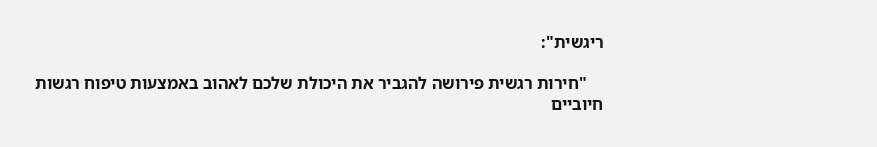ריגשית":

    "חירות רגשית פירושה להגביר את היכולת שלכם לאהוב באמצעות טיפוח רגשות חיוביים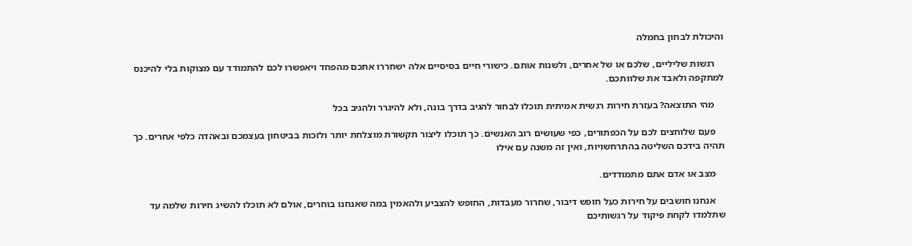והיכולת לבחון בחמלה

    רגשות שליליים, שלכם או של אחרים, ולשנות אותם. כישורי חיים בסיסיים אלה ישחררו אתכם מהפחד ויאפשרו לכם להתמודד עם מצוקות בלי להיכנס למתקפה ולאבד את שלוותכם.

    מהי התוצאה? בעזרת חירות רגשית אמיתית תוכלו לבחור להגיב בדרך בונה, ולא להיגרר ולהגיב בכל

    פעם שלוחצים לכם על הכפתורים, כפי שעושים רוב האנשים. כך תוכלו ליצור תקשורת מוצלחת יותר ולזכות בביטחון בעצמכם ובאהדה כלפי אחרים. כך תהיה בידכם השליטה בהתרחשויות, ואין זה משנה עם אילו

    מצב או אדם אתם מתמודדים.

    אנחנו חושבים על חירות כעל חופש דיבור, שחרור מעבדות, החופש להצביע ולהאמין במה שאנחנו בוחרים, אולם לא תוכלו להשיג חירות שלמה עד שתלמדו לקחת פיקוד על רגשותיכם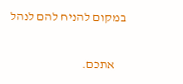במקום להניח להם לנהל

    אתכם.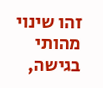זהו שינוי מהותי בגישה,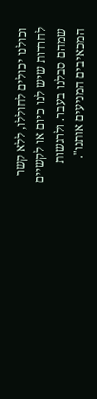וכולנו יכולים לחוללו, ללא קשר לחרדות שיש לנו כיום או לקשיים שמהם סבלנו בעבר. ולרגשות המכאיבים המניעים אותנו".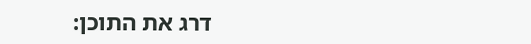דרג את התוכן: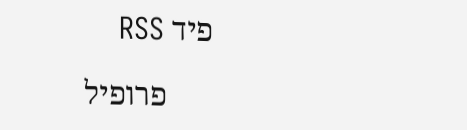פיד RSS

      פרופיל